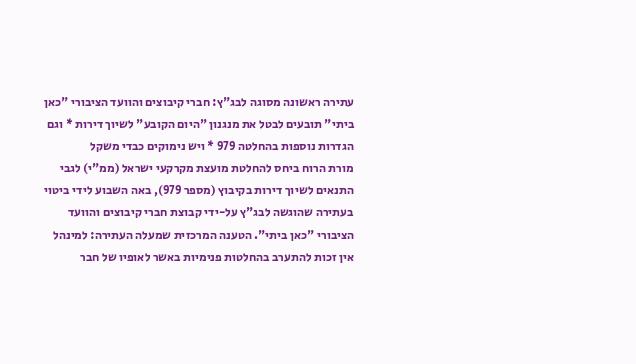עתירה ראשונה מסוגה לבג"ץ: חברי קיבוצים והוועד הציבורי "כאן ביתי" תובעים לבטל את מנגנון "היום הקובע" לשיוך דירות * וגם הגדרות נוספות בהחלטה 979 * ויש נימוקים כבדי משקל
מורת הרוח ביחס להחלטת מועצת מקרקעי ישראל (ממ"י) לגבי התנאים לשיוך דירות בקיבוץ (מספר 979), באה השבוע לידי ביטוי בעתירה שהוגשה לבג"ץ על-ידי קבוצת חברי קיבוצים והוועד הציבורי "כאן ביתי". הטענה המרכזית שמעלה העתירה: למינהל אין זכות להתערב בהחלטות פנימיות באשר לאופיו של חבר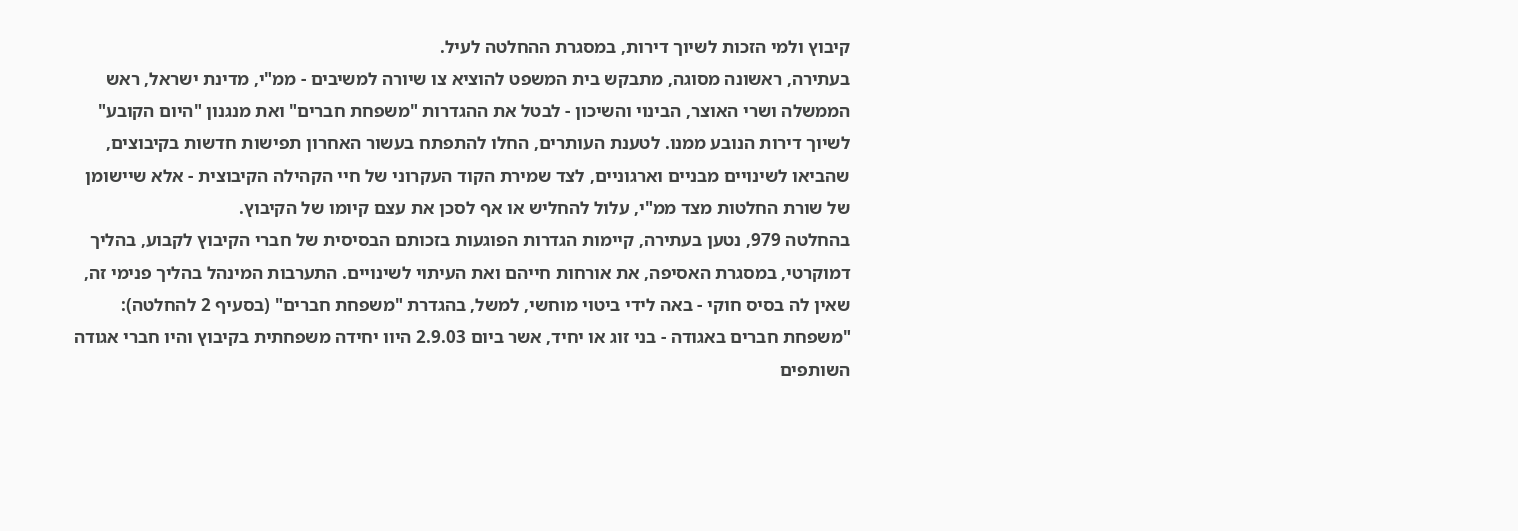קיבוץ ולמי הזכות לשיוך דירות, במסגרת ההחלטה לעיל.
בעתירה, ראשונה מסוגה, מתבקש בית המשפט להוציא צו שיורה למשיבים - ממ"י, מדינת ישראל, ראש הממשלה ושרי האוצר, הבינוי והשיכון - לבטל את ההגדרות "משפחת חברים" ואת מנגנון "היום הקובע" לשיוך דירות הנובע ממנו. לטענת העותרים, החלו להתפתח בעשור האחרון תפישות חדשות בקיבוצים, שהביאו לשינויים מבניים וארגוניים, לצד שמירת הקוד העקרוני של חיי הקהילה הקיבוצית - אלא שיישומן של שורת החלטות מצד ממ"י, עלול להחליש או אף לסכן את עצם קיומו של הקיבוץ.
בהחלטה 979, נטען בעתירה, קיימות הגדרות הפוגעות בזכותם הבסיסית של חברי הקיבוץ לקבוע, בהליך דמוקרטי, במסגרת האסיפה, את אורחות חייהם ואת העיתוי לשינויים. התערבות המינהל בהליך פנימי זה, שאין לה בסיס חוקי - באה לידי ביטוי מוחשי, למשל, בהגדרת "משפחת חברים" (בסעיף 2 להחלטה): "משפחת חברים באגודה - בני זוג או יחיד, אשר ביום 2.9.03 היוו יחידה משפחתית בקיבוץ והיו חברי אגודה השותפים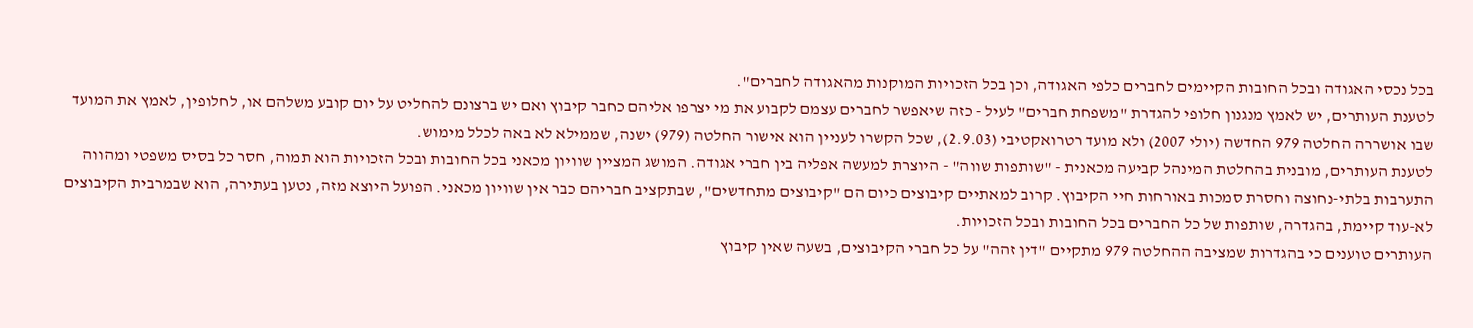בכל נכסי האגודה ובכל החובות הקיימים לחברים כלפי האגודה, וכן בכל הזכויות המוקנות מהאגודה לחברים".
לטענת העותרים, יש לאמץ מנגנון חלופי להגדרת "משפחת חברים" לעיל - כזה שיאפשר לחברים עצמם לקבוע את מי יצרפו אליהם כחבר קיבוץ ואם יש ברצונם להחליט על יום קובע משלהם או, לחלופין, לאמץ את המועד שבו אושררה החלטה 979 החדשה (יולי 2007) ולא מועד רטרואקטיבי (2.9.03), שכל הקשרו לעניין הוא אישור החלטה (979) ישנה, שממילא לא באה לכלל מימוש.
לטענת העותרים, מובנית בהחלטת המינהל קביעה מכאנית - "שותפות שווה" - היוצרת למעשה אפליה בין חברי אגודה. המושג המציין שוויון מכאני בכל החובות ובכל הזכויות הוא תמוה, חסר כל בסיס משפטי ומהווה התערבות בלתי-נחוצה וחסרת סמכות באורחות חיי הקיבוץ. קרוב למאתיים קיבוצים כיום הם "קיבוצים מתחדשים", שבתקציב חבריהם כבר אין שוויון מכאני. הפועל היוצא מזה, נטען בעתירה, הוא שבמרבית הקיבוצים לא-עוד קיימת, בהגדרה, שותפות של כל החברים בכל החובות ובכל הזכויות.
העותרים טוענים כי בהגדרות שמציבה ההחלטה 979 מתקיים "דין זהה" על כל חברי הקיבוצים, בשעה שאין קיבוץ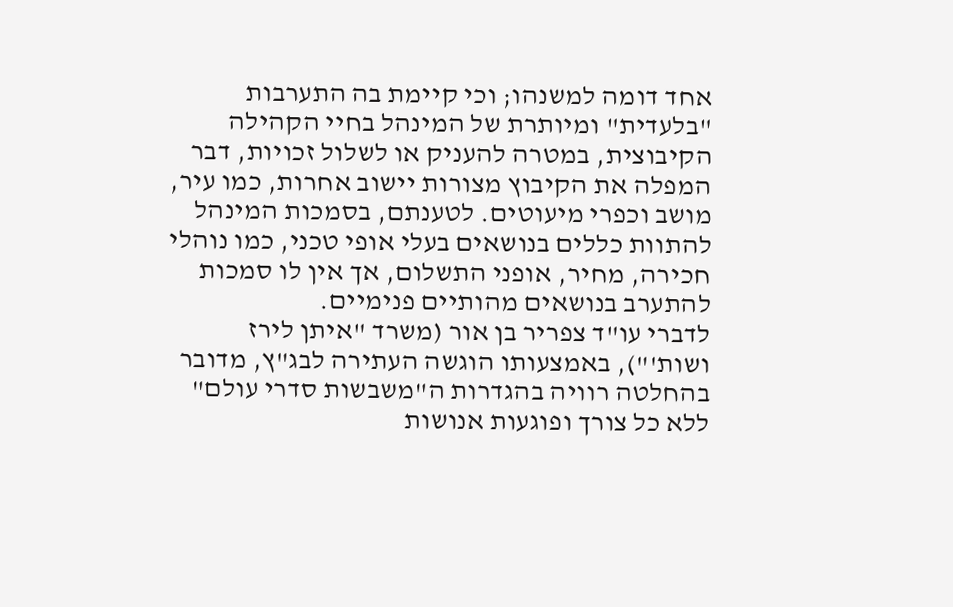אחד דומה למשנהו; וכי קיימת בה התערבות "בלעדית" ומיותרת של המינהל בחיי הקהילה הקיבוצית, במטרה להעניק או לשלול זכויות, דבר המפלה את הקיבוץ מצורות יישוב אחרות, כמו עיר, מושב וכפרי מיעוטים. לטענתם, בסמכות המינהל להתוות כללים בנושאים בעלי אופי טכני, כמו נוהלי חכירה, מחיר, אופני התשלום, אך אין לו סמכות להתערב בנושאים מהותיים פנימיים.
לדברי עו"ד צפריר בן אור (משרד "איתן לירז ושות'"), באמצעותו הוגשה העתירה לבג"ץ, מדובר בהחלטה רוויה בהגדרות ה"משבשות סדרי עולם" ללא כל צורך ופוגעות אנושות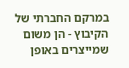במרקם החברתי של הקיבוץ - הן משום שמייצרים באופן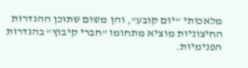מלאכותי "יום קובע", והן משום שתוכן ההגדרות החיצוניות מוציא מתחומו "חברי קיבוץ" בהגדרות הפנימיות.